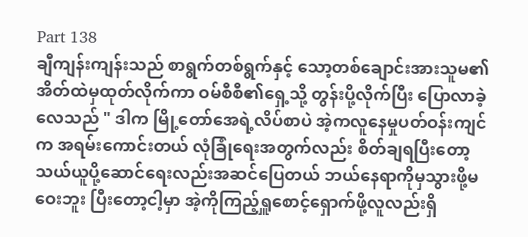Part 138
ချီကျန်းကျန်းသည် စာရွက်တစ်ရွက်နှင့် သော့တစ်ချောင်းအားသူမ၏အိတ်ထဲမှထုတ်လိုက်ကာ ဝမ်စီစီ၏ရှေ့သို့ တွန်းပို့လိုက်ပြီး ပြောလာခဲ့လေသည် " ဒါက မြို့တော်အေရဲ့လိပ်စာပဲ အဲ့ကလူနေမှုပတ်ဝန်းကျင်က အရမ်းကောင်းတယ် လုံခြုံရေးအတွက်လည်း စိတ်ချရပြီးတော့ သယ်ယူပို့ဆောင်ရေးလည်းအဆင်ပြေတယ် ဘယ်နေရာကိုမှသွားဖို့မဝေးဘူး ပြီးတော့ငါ့မှာ အဲ့ကိုကြည့်ရှူစောင့်ရှောက်ဖို့လူလည်းရှိ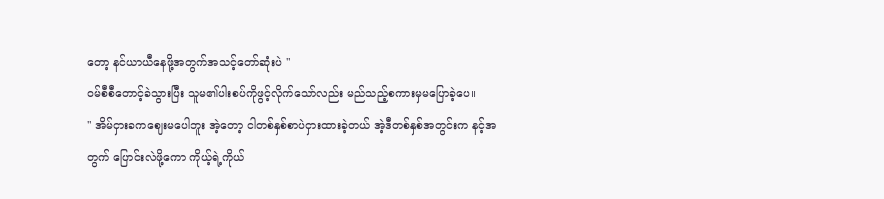တော့ နင်ယာယီနေဖို့အတွက်အသင့်တော်ဆုံးပဲ "
ဝမ်စီစီတောင့်ခဲသွားပြီး သူမ၏ပါးစပ်ကိုဖွင့်လိုက်သော်လည်း မည်သည့်စကားမှမပြောခဲ့ပေ။
" အိမ်ငှားခကဈေးမပေါဘူး အဲ့တော့ ငါတစ်နှစ်စာပဲငှားထားခဲ့တယ် အဲ့ဒီတစ်နှစ်အတွင်းက နင့်အတွက် ပြောင်းလဲဖို့ကော ကိုယ့်ရဲ့ကိုယ်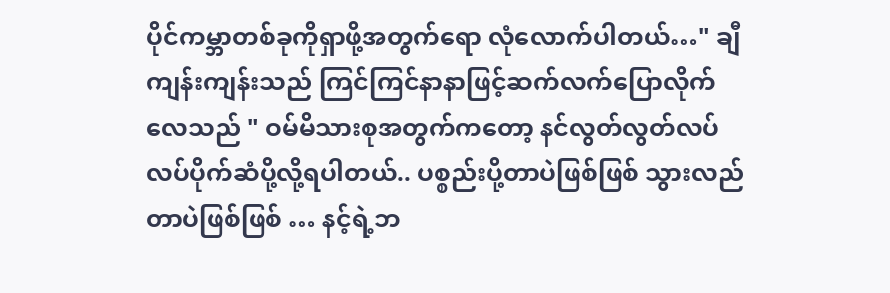ပိုင်ကမ္ဘာတစ်ခုကိုရှာဖို့အတွက်ရော လုံလောက်ပါတယ်…" ချီကျန်းကျန်းသည် ကြင်ကြင်နာနာဖြင့်ဆက်လက်ပြောလိုက်လေသည် " ဝမ်မိသားစုအတွက်ကတော့ နင်လွတ်လွတ်လပ်လပ်ပိုက်ဆံပို့လို့ရပါတယ်.. ပစ္စည်းပို့တာပဲဖြစ်ဖြစ် သွားလည်တာပဲဖြစ်ဖြစ် … နင့်ရဲ့ဘ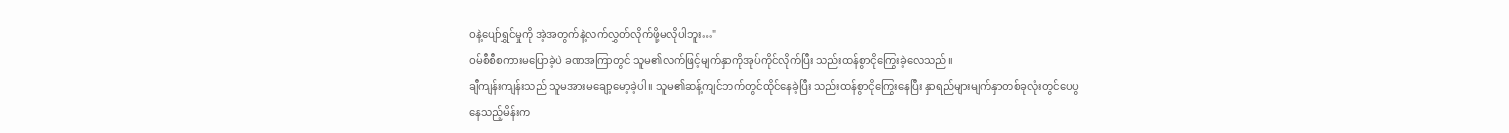ဝနဲ့ပျော်ရွှင်မှုကို အဲ့အတွက်နဲ့လက်လွှတ်လိုက်ဖို့မလိုပါဘူး…"
ဝမ်စီစီစကားမပြောခဲ့ပဲ ခဏအကြာတွင် သူမ၏လက်ဖြင့်မျက်နှာကိုအုပ်ကိုင်လိုက်ပြီး သည်းထန်စွာငိုကြွေးခဲ့လေသည်။
ချီကျန်းကျန်းသည် သူမအားမချော့မော့ခဲ့ပါ။ သူမ၏ဆန့်ကျင်ဘက်တွင်ထိုင်နေခဲ့ပြီး သည်းထန်စွာငိုကြွေးနေပြီး နှာရည်များမျက်နှာတစ်ခုလုံးတွင်ပေပွနေသည့်မိန်းက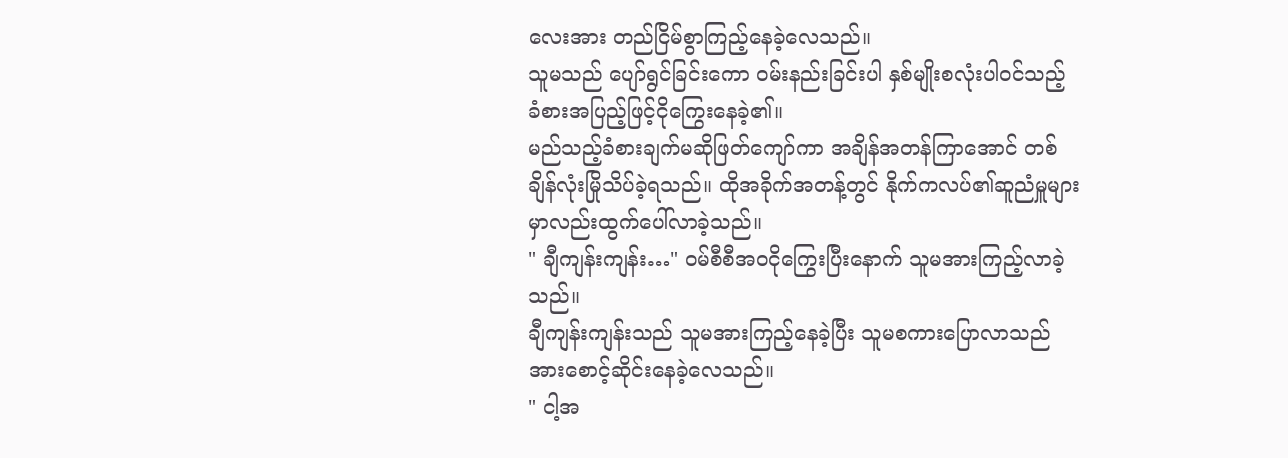လေးအား တည်ငြိမ်စွာကြည့်နေခဲ့လေသည်။
သူမသည် ပျော်ရွင်ခြင်းကော ဝမ်းနည်းခြင်းပါ နှစ်မျိုးစလုံးပါဝင်သည့် ခံစားအပြည့်ဖြင့်ငိုကြွေးနေခဲ့၏။
မည်သည့်ခံစားချက်မဆိုဖြတ်ကျော်ကာ အချိန်အတန်ကြာအောင် တစ်ချိန်လုံးမြိုသိပ်ခဲ့ရသည်။ ထိုအခိုက်အတန့်တွင် နိုက်ကလပ်၏ဆူညံမှူများမှာလည်းထွက်ပေါ်လာခဲ့သည်။
" ချီကျန်းကျန်း…" ဝမ်စီစီအဝငိုကြွေးပြီးနောက် သူမအားကြည့်လာခဲ့သည်။
ချီကျန်းကျန်းသည် သူမအားကြည့်နေခဲ့ပြီး သူမစကားပြောလာသည်အားစောင့်ဆိုင်းနေခဲ့လေသည်။
" ငါ့အ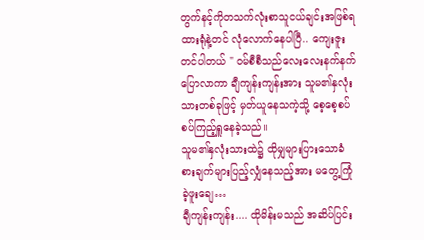တွက်နင့်ကိုတသက်လုံးစာသူငယ်ချင်းအဖြစ်ရထားရုံနဲ့တင် လုံလောက်နေပါပြီ.. ကျေးဇူးတင်ပါတယ် " ဝမ်စီစီသည်လေးလေးနက်နက်ပြောလာကာ ချီကျန်းကျန်းအား သူမ၏နှလုံးသားတစ်ခုဖြင့် မှတ်ယူနေသကဲ့သို့ စေ့စေ့စပ်စပ်ကြည့်ရှူနေခဲ့သည်။
သူမ၏နှလုံးသားထဲ၌ ထိုမျှများပြားသောခံစားချက်များပြည့်လျှံနေသည့်အား မတွေ့ကြုံခဲ့ဖူးချေ…
ချီကျန်းကျန်း.... ထိုမိန်းမသည် အဆိပ်ပြင်း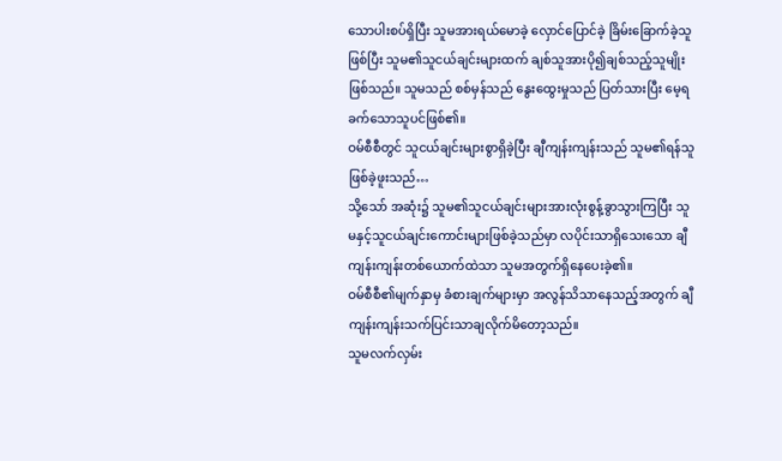သောပါးစပ်ရှိပြီး သူမအားရယ်မောခဲ့ လှောင်ပြောင်ခဲ့ ခြိမ်းခြောက်ခဲ့သူဖြစ်ပြီး သူမ၏သူငယ်ချင်းများထက် ချစ်သူအားပို၍ချစ်သည့်သူမျိုးဖြစ်သည်။ သူမသည် စစ်မှန်သည် နွေးထွေးမှုသည် ပြတ်သားပြီး မေ့ရခက်သောသူပင်ဖြစ်၏။
ဝမ်စီစီတွင် သူငယ်ချင်းများစွာရှိခဲ့ပြီး ချီကျန်းကျန်းသည် သူမ၏ရန်သူဖြစ်ခဲ့ဖူးသည်…
သို့သော် အဆုံး၌ သူမ၏သူငယ်ချင်းများအားလုံးစွန့်ခွာသွားကြပြီး သူမနှင့်သူငယ်ချင်းကောင်းများဖြစ်ခဲ့သည်မှာ လပိုင်းသာရှိသေးသော ချီကျန်းကျန်းတစ်ယောက်ထဲသာ သူမအတွက်ရှိနေပေးခဲ့၏။
ဝမ်စီစီ၏မျက်နှာမှ ခံစားချက်များမှာ အလွန်သိသာနေသည့်အတွက် ချီကျန်းကျန်းသက်ပြင်းသာချလိုက်မိတော့သည်။
သူမလက်လှမ်း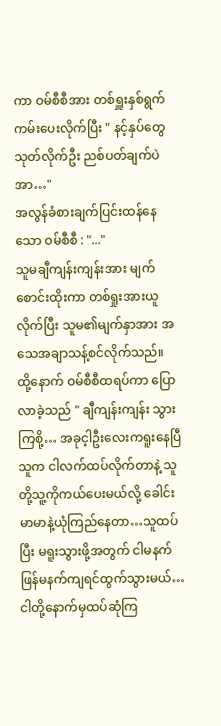ကာ ဝမ်စီစီအား တစ်ရှူးနှစ်ရွက်ကမ်းပေးလိုက်ပြီး " နင့်နှပ်တွေသုတ်လိုက်ဦး ညစ်ပတ်ချက်ပဲ အာ…"
အလွန်ခံစားချက်ပြင်းထန်နေသော ဝမ်စီစီ : "..."
သူမချီကျန်းကျန်းအား မျက်စောင်းထိုးကာ တစ်ရှုးအားယူလိုက်ပြီး သူမ၏မျက်နှာအား အသေအချာသန့်စင်လိုက်သည်။
ထို့နောက် ဝမ်စီစီထရပ်ကာ ပြောလာခဲ့သည် " ချီကျန်းကျန်း သွားကြစို့… အခုင့ါဦးလေးကရူးနေပြီ သူက ငါလက်ထပ်လိုက်တာနဲ့ သူတို့သူ့ကိုကယ်ပေးမယ်လို့ ခေါင်းမာမာနဲ့ယုံကြည်နေတာ…သူထပ်ပြီး မရူးသွားဖို့အတွက် ငါမနက်ဖြန်မနက်ကျရင်ထွက်သွားမယ်… ငါတို့နောက်မှထပ်ဆုံကြ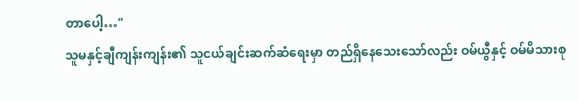တာပေါ့…"
သူမနှင့်ချီကျန်းကျန်း၏ သူငယ်ချင်းဆက်ဆံရေးမှာ တည်ရှိနေသေးသော်လည်း ဝမ်ယွီနှင့် ဝမ်မိသားစု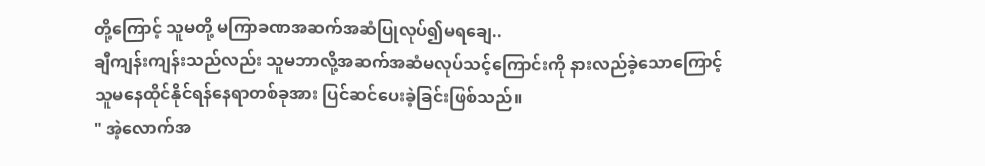တို့ကြောင့် သူမတို့ မကြာခဏအဆက်အဆံပြုလုပ်၍မရချေ..
ချီကျန်းကျန်းသည်လည်း သူမဘာလို့အဆက်အဆံမလုပ်သင့်ကြောင်းကို နားလည်ခဲ့သောကြောင့် သူမနေထိုင်နိုင်ရန်နေရာတစ်ခုအား ပြင်ဆင်ပေးခဲ့ခြင်းဖြစ်သည်။
" အဲ့လောက်အ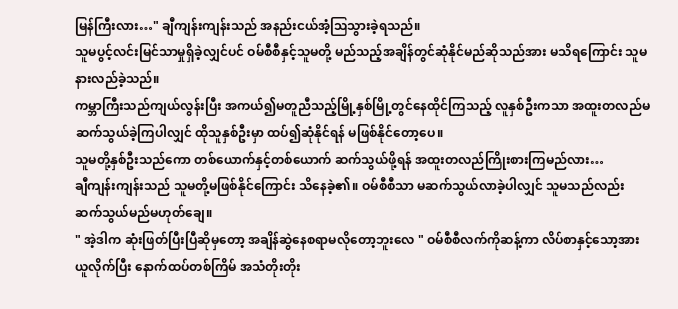မြန်ကြီးလား…" ချီကျန်းကျန်းသည် အနည်းငယ်အံ့ဩသွားခဲ့ရသည်။
သူမပွင့်လင်းမြင်သာမှုရှိခဲ့လျှင်ပင် ဝမ်စီစီနှင့်သူမတို့ မည်သည့်အချိန်တွင်ဆုံနိုင်မည်ဆိုသည်အား မသိရကြောင်း သူမနားလည်ခဲ့သည်။
ကမ္ဘာကြီးသည်ကျယ်လွန်းပြီး အကယ်၍မတူညီသည့်မြို့နှစ်မြို့တွင်နေထိုင်ကြသည့် လူနှစ်ဦးကသာ အထူးတလည်မဆက်သွယ်ခဲ့ကြပါလျှင် ထိုသူနှစ်ဦးမှာ ထပ်၍ဆုံနိုင်ရန် မဖြစ်နိုင်တော့ပေ။
သူမတို့နှစ်ဦးသည်ကော တစ်ယောက်နှင့်တစ်ယောက် ဆက်သွယ်ဖို့ရန် အထူးတလည်ကြိုးစားကြမည်လား…
ချီကျန်းကျန်းသည် သူမတို့မဖြစ်နိုင်ကြောင်း သိနေခဲ့၏။ ဝမ်စီစီသာ မဆက်သွယ်လာခဲ့ပါလျှင် သူမသည်လည်း ဆက်သွယ်မည်မဟုတ်ချေ။
" အဲ့ဒါက ဆုံးဖြတ်ပြီးပြီဆိုမှတော့ အချိန်ဆွဲနေစရာမလိုတော့ဘူးလေ " ဝမ်စီစီလက်ကိုဆန့်ကာ လိပ်စာနှင့်သော့အားယူလိုက်ပြီး နောက်ထပ်တစ်ကြိမ် အသံတိုးတိုး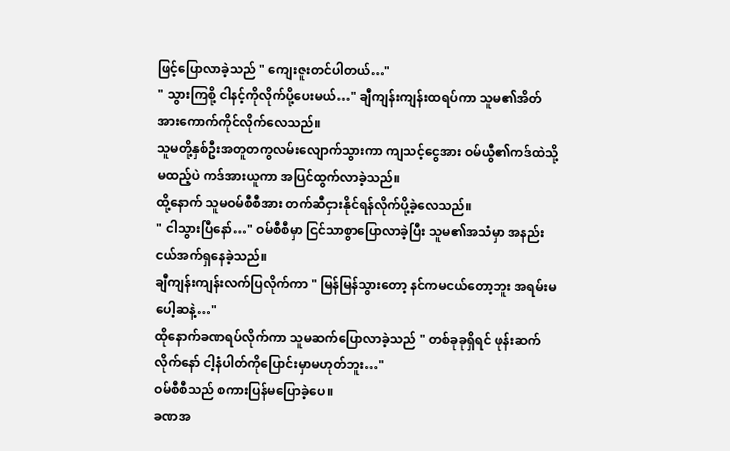ဖြင့်ပြောလာခဲ့သည် " ကျေးဇူးတင်ပါတယ်…"
" သွားကြစို့ ငါနင့်ကိုလိုက်ပို့ပေးမယ်…" ချီကျန်းကျန်းထရပ်ကာ သူမ၏အိတ်အားကောက်ကိုင်လိုက်လေသည်။
သူမတို့နှစ်ဦးအတူတကွလမ်းလျောက်သွားကာ ကျသင့်ငွေအား ဝမ်ယွီ၏ကဒ်ထဲသို့မထည့်ပဲ ကဒ်အားယူကာ အပြင်ထွက်လာခဲ့သည်။
ထို့နောက် သူမဝမ်စီစီအား တက်ဆီငှားနိုင်ရန်လိုက်ပို့ခဲ့လေသည်။
" ငါသွားပြီနော်…" ဝမ်စီစီမှာ ငြင်သာစွာပြောလာခဲ့ပြီး သူမ၏အသံမှာ အနည်းငယ်အက်ရှနေခဲ့သည်။
ချီကျန်းကျန်းလက်ပြလိုက်ကာ " မြန်မြန်သွားတော့ နင်ကမငယ်တော့ဘူး အရမ်းမပေါ့ဆနဲ့…"
ထိုနောက်ခဏရပ်လိုက်ကာ သူမဆက်ပြောလာခဲ့သည် " တစ်ခုခုရှိရင် ဖုန်းဆက်လိုက်နော် ငါ့နံပါတ်ကိုပြောင်းမှာမဟုတ်ဘူး…"
ဝမ်စီစီသည် စကားပြန်မပြောခဲ့ပေ။
ခဏအ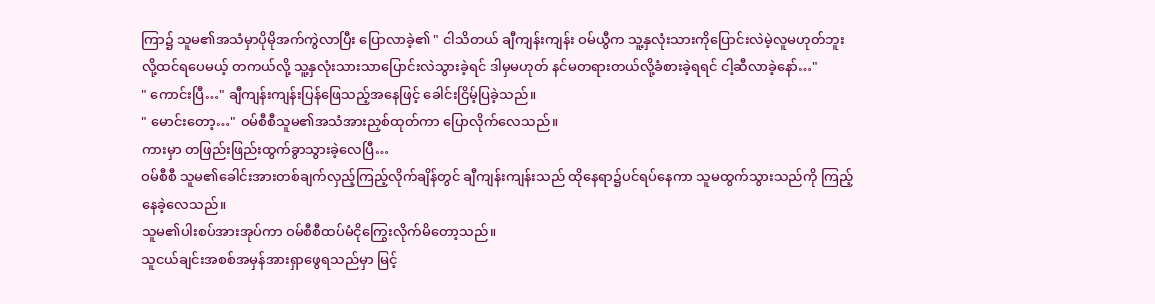ကြာ၌ သူမ၏အသံမှာပိုမိုအက်ကွဲလာပြီး ပြောလာခဲ့၏ " ငါသိတယ် ချီကျန်းကျန်း ဝမ်ယွီက သူ့နှလုံးသားကိုပြောင်းလဲမဲ့လူမဟုတ်ဘူးလို့ထင်ရပေမယ့် တကယ်လို့ သူ့နှလုံးသားသာပြောင်းလဲသွားခဲ့ရင် ဒါမှမဟုတ် နင်မတရားတယ်လို့ခံစားခဲ့ရရင် ငါ့ဆီလာခဲ့နော်…"
" ကောင်းပြီ…" ချီကျန်းကျန်းပြန်ဖြေသည့်အနေဖြင့် ခေါင်းငြိမ့်ပြခဲ့သည်။
" မောင်းတော့…" ဝမ်စီစီသူမ၏အသံအားညှစ်ထုတ်ကာ ပြောလိုက်လေသည်။
ကားမှာ တဖြည်းဖြည်းထွက်ခွာသွားခဲ့လေပြီ…
ဝမ်စီစီ သူမ၏ခေါင်းအားတစ်ချက်လှည့်ကြည့်လိုက်ချိန်တွင် ချီကျန်းကျန်းသည် ထိုနေရာ၌ပင်ရပ်နေကာ သူမထွက်သွားသည်ကို ကြည့်နေခဲ့လေသည်။
သူမ၏ပါးစပ်အားအုပ်ကာ ဝမ်စီစီထပ်မံငိုကြွေးလိုက်မိတော့သည်။
သူငယ်ချင်းအစစ်အမှန်အားရှာဖွေရသည်မှာ မြင့်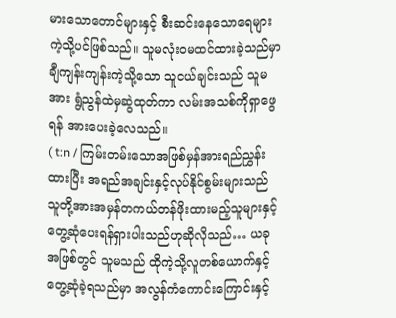မားသောတောင်များနှင့် စီးဆင်းနေသောရေများကဲ့သို့ပင်ဖြစ်သည်။ သူမလုံးဝမထင်ထားခဲ့သည်မှာ ချီကျန်းကျန်းကဲ့သို့သော သူငယ်ချင်းသည် သူမအား ရွံညွန်ထဲမှဆွဲထုတ်ကာ လမ်းအသစ်ကိုရှာဖွေရန် အားပေးခဲ့လေသည်။
( t:n / ကြမ်းတမ်းသောအဖြစ်မှန်အားရည်ညွှန်းထားပြီး အရည်အချင်းနှင့်လုပ်နိုင်စွမ်းများသည် သူတို့အားအမှန်တကယ်တန်ဖိုးထားမည့်သူများနှင့်တွေ့ဆုံပေးရန်ရှားပါးသည်ဟုဆိုလိုသည်… ယခုအဖြစ်တွင် သူမသည် ထိုကဲ့သို့လူတစ်ယောက်နှင့် တွေ့ဆုံခဲ့ရသည်မှာ အလွန်ကံကောင်းကြောင်းနှင့်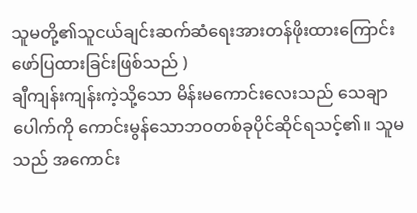သူမတို့၏သူငယ်ချင်းဆက်ဆံရေးအားတန်ဖိုးထားကြောင်း ဖော်ပြထားခြင်းဖြစ်သည် )
ချီကျန်းကျန်းကဲ့သို့သော မိန်းမကောင်းလေးသည် သေချာပေါက်ကို ကောင်းမွန်သောဘဝတစ်ခုပိုင်ဆိုင်ရသင့်၏။ သူမသည် အကောင်း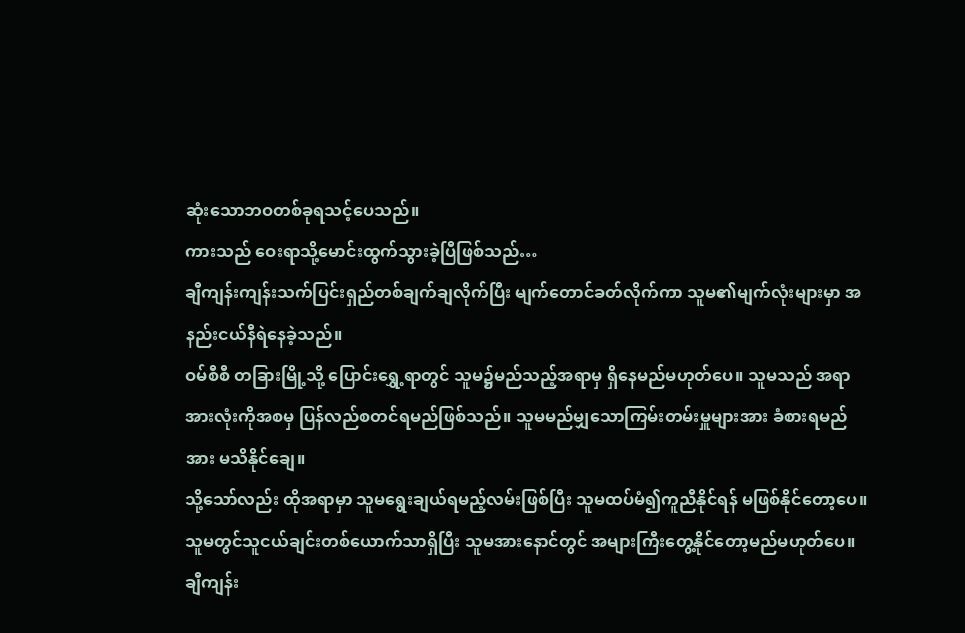ဆုံးသောဘဝတစ်ခုရသင့်ပေသည်။
ကားသည် ဝေးရာသို့မောင်းထွက်သွားခဲ့ပြီဖြစ်သည်…
ချီကျန်းကျန်းသက်ပြင်းရှည်တစ်ချက်ချလိုက်ပြီး မျက်တောင်ခတ်လိုက်ကာ သူမ၏မျက်လုံးများမှာ အနည်းငယ်နီရဲနေခဲ့သည်။
ဝမ်စီစီ တခြားမြို့သို့ ပြောင်းရွှေ့ရာတွင် သူမ၌မည်သည့်အရာမှ ရှိနေမည်မဟုတ်ပေ။ သူမသည် အရာအားလုံးကိုအစမှ ပြန်လည်စတင်ရမည်ဖြစ်သည်။ သူမမည်မျှသောကြမ်းတမ်းမှူများအား ခံစားရမည်အား မသိနိုင်ချေ။
သို့သော်လည်း ထိုအရာမှာ သူမရွေးချယ်ရမည့်လမ်းဖြစ်ပြီး သူမထပ်မံ၍ကူညီနိုင်ရန် မဖြစ်နိုင်တော့ပေ။
သူမတွင်သူငယ်ချင်းတစ်ယောက်သာရှိပြီး သူမအားနောင်တွင် အများကြီးတွေ့နိုင်တော့မည်မဟုတ်ပေ။
ချီကျန်း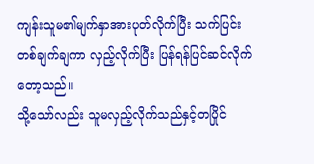ကျန်းသူမ၏မျက်နှာအားပုတ်လိုက်ပြီး သက်ပြင်းတစ်ချက်ချကာ လှည့်လိုက်ပြီး ပြန်ရန်ပြင်ဆင်လိုက်တော့သည်။
သို့သော်လည်း သူမလှည့်လိုက်သည်နှင့်တပြိုင်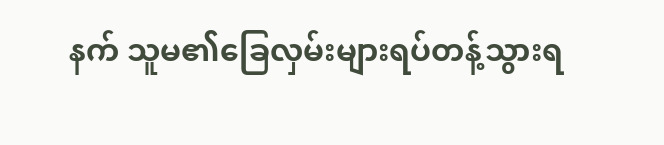နက် သူမ၏ခြေလှမ်းများရပ်တန့်သွားရ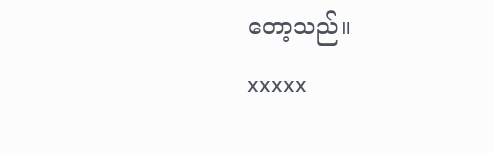တော့သည်။
xxxxx